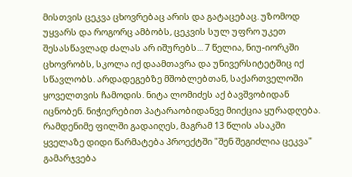მისთვის ცეკვა ცხოვრებაც არის და გატაცებაც. უზომოდ უყვარს და როგორც ამბობს, ცეკვის სულ უფრო უკეთ შესასწავლად ძალას არ იშურებს... 7 წელია, ნიუ-იორკში ცხოვრობს, სკოლა იქ დაამთავრა და უნივერსიტეტშიც იქ სწავლობს. არდადეგებზე მშობლებთან, საქართველოში ყოველთვის ჩამოდის. ნიტა ლომიძეს აქ ბავშვობიდან იცნობენ. ნიჭიერებით პატარაობიდანვე მიიქცია ყურადღება. რამდენიმე ფილში გადაიღეს, მაგრამ 13 წლის ასაკში ყველაზე დიდი წარმატება პროექტში "შენ შეგიძლია ცეკვა" გამარჯვება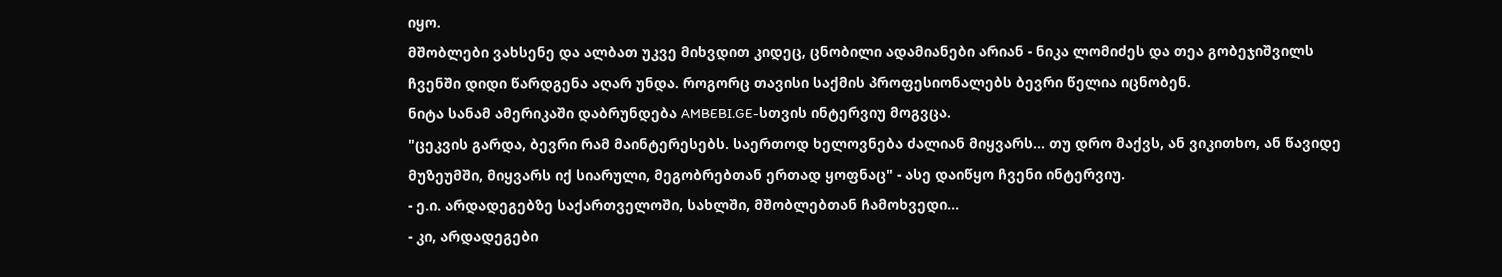იყო.
მშობლები ვახსენე და ალბათ უკვე მიხვდით კიდეც, ცნობილი ადამიანები არიან - ნიკა ლომიძეს და თეა გობეჯიშვილს ჩვენში დიდი წარდგენა აღარ უნდა. როგორც თავისი საქმის პროფესიონალებს ბევრი წელია იცნობენ.
ნიტა სანამ ამერიკაში დაბრუნდება AMBEBI.GE-სთვის ინტერვიუ მოგვცა.
"ცეკვის გარდა, ბევრი რამ მაინტერესებს. საერთოდ ხელოვნება ძალიან მიყვარს... თუ დრო მაქვს, ან ვიკითხო, ან წავიდე მუზეუმში, მიყვარს იქ სიარული, მეგობრებთან ერთად ყოფნაც" - ასე დაიწყო ჩვენი ინტერვიუ.
- ე.ი. არდადეგებზე საქართველოში, სახლში, მშობლებთან ჩამოხვედი...
- კი, არდადეგები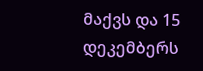მაქვს და 15 დეკემბერს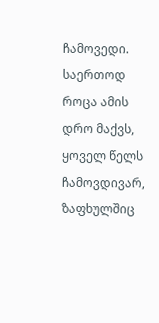ჩამოვედი. საერთოდ როცა ამის დრო მაქვს, ყოველ წელს ჩამოვდივარ, ზაფხულშიც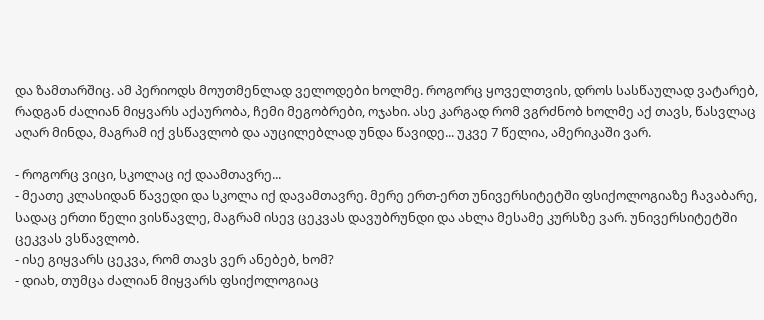და ზამთარშიც. ამ პერიოდს მოუთმენლად ველოდები ხოლმე. როგორც ყოველთვის, დროს სასწაულად ვატარებ, რადგან ძალიან მიყვარს აქაურობა, ჩემი მეგობრები, ოჯახი. ასე კარგად რომ ვგრძნობ ხოლმე აქ თავს, წასვლაც აღარ მინდა, მაგრამ იქ ვსწავლობ და აუცილებლად უნდა წავიდე... უკვე 7 წელია, ამერიკაში ვარ.

- როგორც ვიცი, სკოლაც იქ დაამთავრე...
- მეათე კლასიდან წავედი და სკოლა იქ დავამთავრე. მერე ერთ-ერთ უნივერსიტეტში ფსიქოლოგიაზე ჩავაბარე, სადაც ერთი წელი ვისწავლე, მაგრამ ისევ ცეკვას დავუბრუნდი და ახლა მესამე კურსზე ვარ. უნივერსიტეტში ცეკვას ვსწავლობ.
- ისე გიყვარს ცეკვა, რომ თავს ვერ ანებებ, ხომ?
- დიახ, თუმცა ძალიან მიყვარს ფსიქოლოგიაც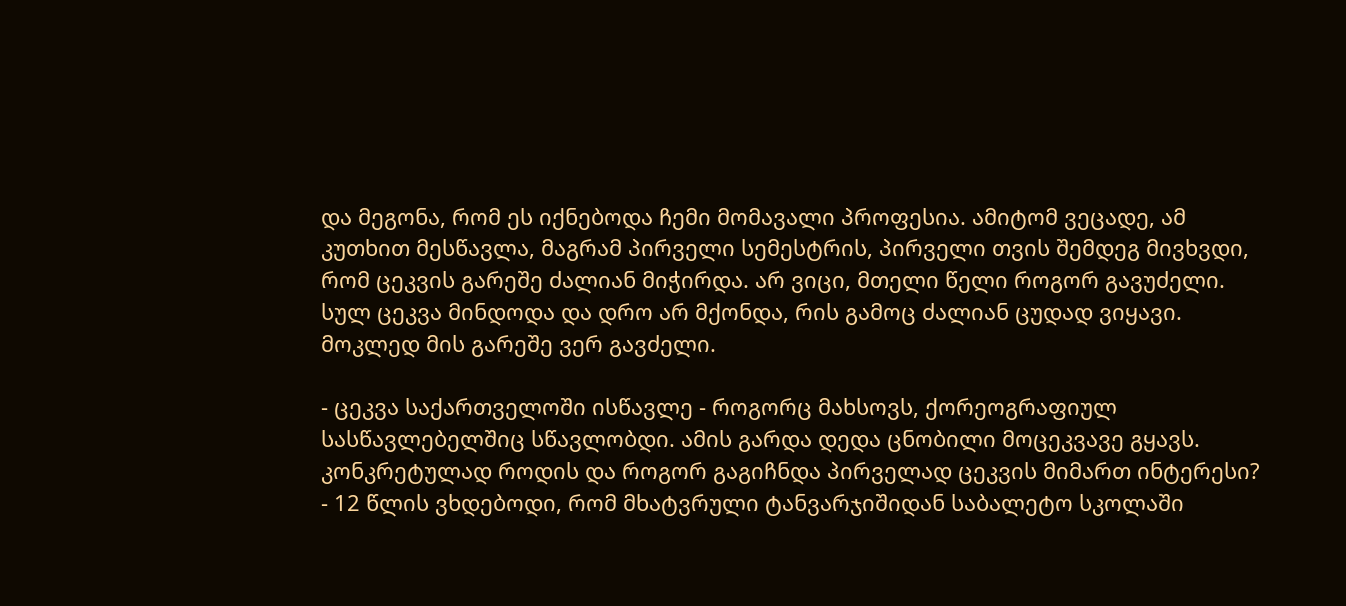და მეგონა, რომ ეს იქნებოდა ჩემი მომავალი პროფესია. ამიტომ ვეცადე, ამ კუთხით მესწავლა, მაგრამ პირველი სემესტრის, პირველი თვის შემდეგ მივხვდი, რომ ცეკვის გარეშე ძალიან მიჭირდა. არ ვიცი, მთელი წელი როგორ გავუძელი. სულ ცეკვა მინდოდა და დრო არ მქონდა, რის გამოც ძალიან ცუდად ვიყავი. მოკლედ მის გარეშე ვერ გავძელი.

- ცეკვა საქართველოში ისწავლე - როგორც მახსოვს, ქორეოგრაფიულ სასწავლებელშიც სწავლობდი. ამის გარდა დედა ცნობილი მოცეკვავე გყავს. კონკრეტულად როდის და როგორ გაგიჩნდა პირველად ცეკვის მიმართ ინტერესი?
- 12 წლის ვხდებოდი, რომ მხატვრული ტანვარჯიშიდან საბალეტო სკოლაში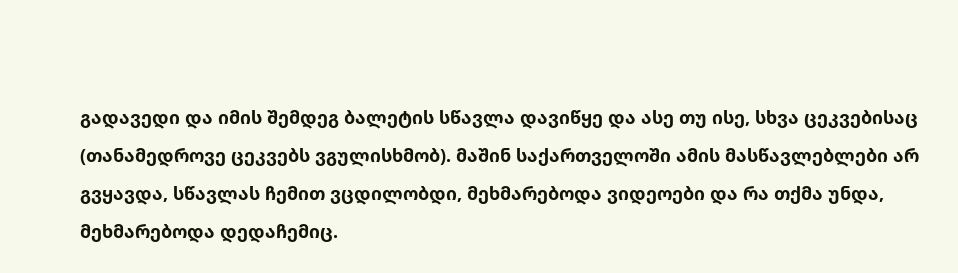გადავედი და იმის შემდეგ ბალეტის სწავლა დავიწყე და ასე თუ ისე, სხვა ცეკვებისაც (თანამედროვე ცეკვებს ვგულისხმობ). მაშინ საქართველოში ამის მასწავლებლები არ გვყავდა, სწავლას ჩემით ვცდილობდი, მეხმარებოდა ვიდეოები და რა თქმა უნდა, მეხმარებოდა დედაჩემიც.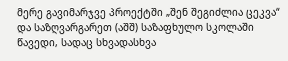მერე გავიმარჯვე პროექტში „შენ შეგიძლია ცეკვა“ და საზღვარგარეთ (აშშ) საზაფხულო სკოლაში წავედი, სადაც სხვადასხვა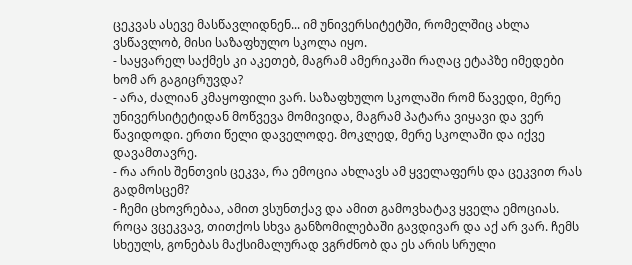ცეკვას ასევე მასწავლიდნენ... იმ უნივერსიტეტში, რომელშიც ახლა ვსწავლობ, მისი საზაფხულო სკოლა იყო.
- საყვარელ საქმეს კი აკეთებ, მაგრამ ამერიკაში რაღაც ეტაპზე იმედები ხომ არ გაგიცრუვდა?
- არა, ძალიან კმაყოფილი ვარ. საზაფხულო სკოლაში რომ წავედი, მერე უნივერსიტეტიდან მოწვევა მომივიდა, მაგრამ პატარა ვიყავი და ვერ წავიდოდი. ერთი წელი დაველოდე. მოკლედ, მერე სკოლაში და იქვე დავამთავრე.
- რა არის შენთვის ცეკვა, რა ემოცია ახლავს ამ ყველაფერს და ცეკვით რას გადმოსცემ?
- ჩემი ცხოვრებაა, ამით ვსუნთქავ და ამით გამოვხატავ ყველა ემოციას. როცა ვცეკვავ, თითქოს სხვა განზომილებაში გავდივარ და აქ არ ვარ. ჩემს სხეულს, გონებას მაქსიმალურად ვგრძნობ და ეს არის სრული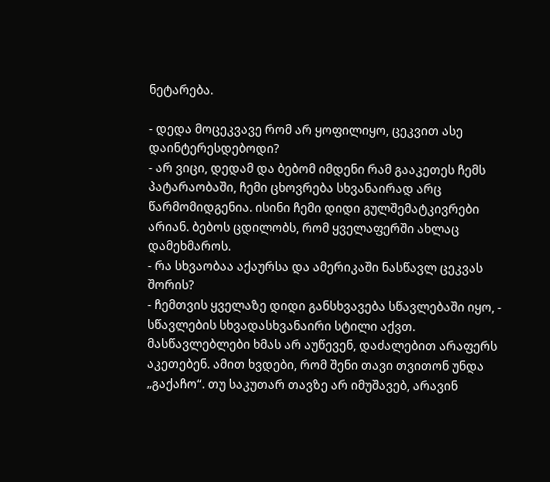ნეტარება.

- დედა მოცეკვავე რომ არ ყოფილიყო, ცეკვით ასე დაინტერესდებოდი?
- არ ვიცი, დედამ და ბებომ იმდენი რამ გააკეთეს ჩემს პატარაობაში, ჩემი ცხოვრება სხვანაირად არც წარმომიდგენია. ისინი ჩემი დიდი გულშემატკივრები არიან. ბებოს ცდილობს, რომ ყველაფერში ახლაც დამეხმაროს.
- რა სხვაობაა აქაურსა და ამერიკაში ნასწავლ ცეკვას შორის?
- ჩემთვის ყველაზე დიდი განსხვავება სწავლებაში იყო, - სწავლების სხვადასხვანაირი სტილი აქვთ. მასწავლებლები ხმას არ აუწევენ, დაძალებით არაფერს აკეთებენ. ამით ხვდები, რომ შენი თავი თვითონ უნდა „გაქაჩო“. თუ საკუთარ თავზე არ იმუშავებ, არავინ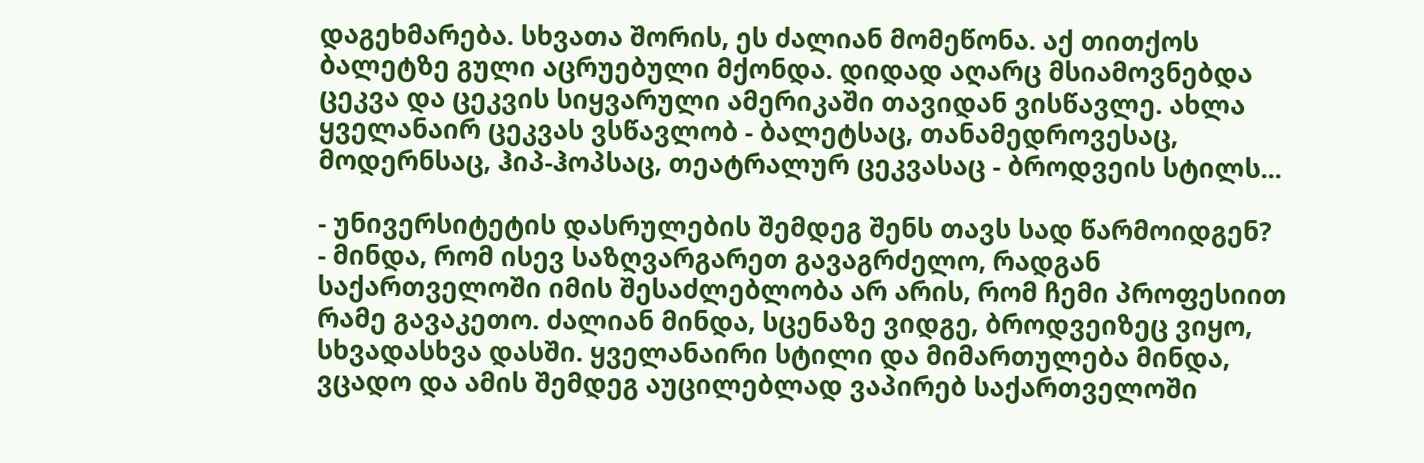დაგეხმარება. სხვათა შორის, ეს ძალიან მომეწონა. აქ თითქოს ბალეტზე გული აცრუებული მქონდა. დიდად აღარც მსიამოვნებდა ცეკვა და ცეკვის სიყვარული ამერიკაში თავიდან ვისწავლე. ახლა ყველანაირ ცეკვას ვსწავლობ - ბალეტსაც, თანამედროვესაც, მოდერნსაც, ჰიპ-ჰოპსაც, თეატრალურ ცეკვასაც - ბროდვეის სტილს...

- უნივერსიტეტის დასრულების შემდეგ შენს თავს სად წარმოიდგენ?
- მინდა, რომ ისევ საზღვარგარეთ გავაგრძელო, რადგან საქართველოში იმის შესაძლებლობა არ არის, რომ ჩემი პროფესიით რამე გავაკეთო. ძალიან მინდა, სცენაზე ვიდგე, ბროდვეიზეც ვიყო, სხვადასხვა დასში. ყველანაირი სტილი და მიმართულება მინდა, ვცადო და ამის შემდეგ აუცილებლად ვაპირებ საქართველოში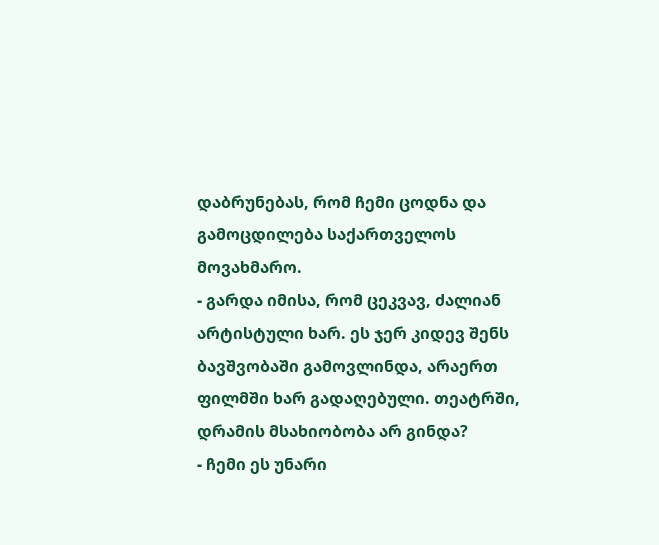დაბრუნებას, რომ ჩემი ცოდნა და გამოცდილება საქართველოს მოვახმარო.
- გარდა იმისა, რომ ცეკვავ, ძალიან არტისტული ხარ. ეს ჯერ კიდევ შენს ბავშვობაში გამოვლინდა, არაერთ ფილმში ხარ გადაღებული. თეატრში, დრამის მსახიობობა არ გინდა?
- ჩემი ეს უნარი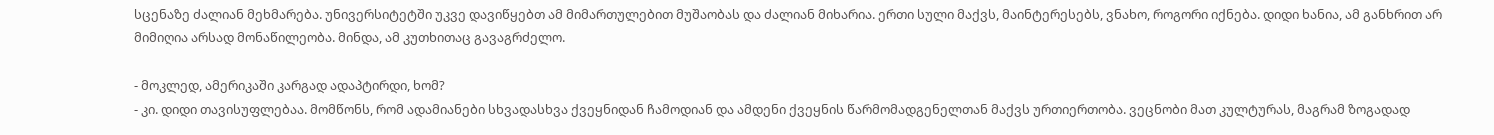სცენაზე ძალიან მეხმარება. უნივერსიტეტში უკვე დავიწყებთ ამ მიმართულებით მუშაობას და ძალიან მიხარია. ერთი სული მაქვს, მაინტერესებს, ვნახო, როგორი იქნება. დიდი ხანია, ამ განხრით არ მიმიღია არსად მონაწილეობა. მინდა, ამ კუთხითაც გავაგრძელო.

- მოკლედ, ამერიკაში კარგად ადაპტირდი, ხომ?
- კი. დიდი თავისუფლებაა. მომწონს, რომ ადამიანები სხვადასხვა ქვეყნიდან ჩამოდიან და ამდენი ქვეყნის წარმომადგენელთან მაქვს ურთიერთობა. ვეცნობი მათ კულტურას, მაგრამ ზოგადად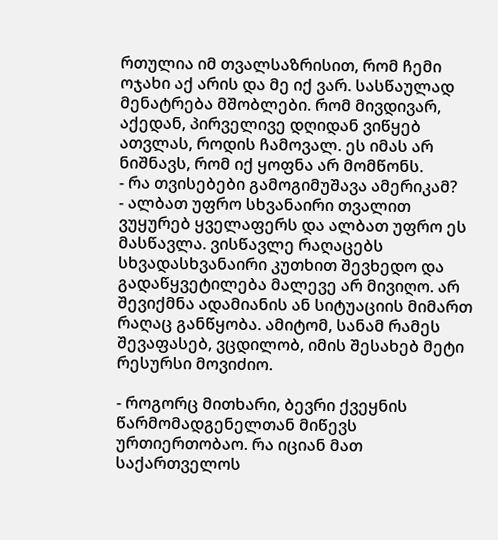რთულია იმ თვალსაზრისით, რომ ჩემი ოჯახი აქ არის და მე იქ ვარ. სასწაულად მენატრება მშობლები. რომ მივდივარ, აქედან, პირველივე დღიდან ვიწყებ ათვლას, როდის ჩამოვალ. ეს იმას არ ნიშნავს, რომ იქ ყოფნა არ მომწონს.
- რა თვისებები გამოგიმუშავა ამერიკამ?
- ალბათ უფრო სხვანაირი თვალით ვუყურებ ყველაფერს და ალბათ უფრო ეს მასწავლა. ვისწავლე რაღაცებს სხვადასხვანაირი კუთხით შევხედო და გადაწყვეტილება მალევე არ მივიღო. არ შევიქმნა ადამიანის ან სიტუაციის მიმართ რაღაც განწყობა. ამიტომ, სანამ რამეს შევაფასებ, ვცდილობ, იმის შესახებ მეტი რესურსი მოვიძიო.

- როგორც მითხარი, ბევრი ქვეყნის წარმომადგენელთან მიწევს ურთიერთობაო. რა იციან მათ საქართველოს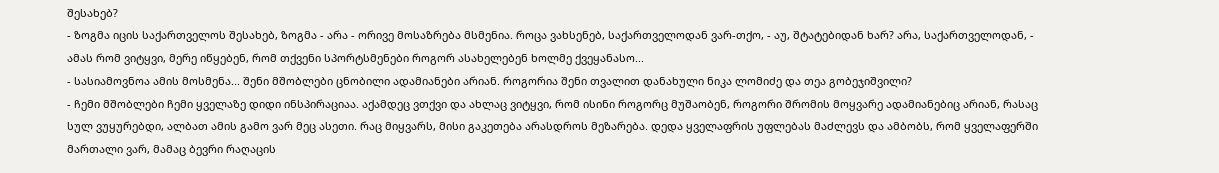შესახებ?
- ზოგმა იცის საქართველოს შესახებ, ზოგმა - არა - ორივე მოსაზრება მსმენია. როცა ვახსენებ, საქართველოდან ვარ-თქო, - აუ, შტატებიდან ხარ? არა, საქართველოდან, - ამას რომ ვიტყვი, მერე იწყებენ, რომ თქვენი სპორტსმენები როგორ ასახელებენ ხოლმე ქვეყანასო...
- სასიამოვნოა ამის მოსმენა... შენი მშობლები ცნობილი ადამიანები არიან. როგორია შენი თვალით დანახული ნიკა ლომიძე და თეა გობეჯიშვილი?
- ჩემი მშობლები ჩემი ყველაზე დიდი ინსპირაციაა. აქამდეც ვთქვი და ახლაც ვიტყვი, რომ ისინი როგორც მუშაობენ, როგორი შრომის მოყვარე ადამიანებიც არიან, რასაც სულ ვუყურებდი, ალბათ ამის გამო ვარ მეც ასეთი. რაც მიყვარს, მისი გაკეთება არასდროს მეზარება. დედა ყველაფრის უფლებას მაძლევს და ამბობს, რომ ყველაფერში მართალი ვარ, მამაც ბევრი რაღაცის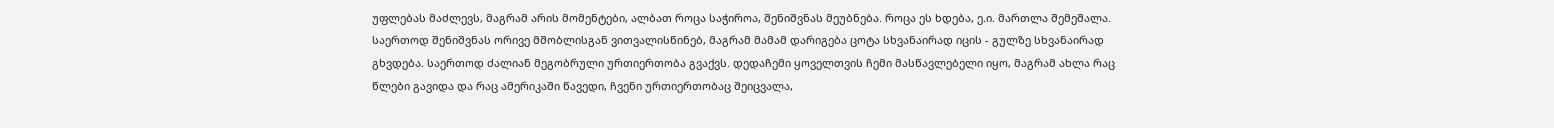უფლებას მაძლევს, მაგრამ არის მომენტები, ალბათ როცა საჭიროა, შენიშვნას მეუბნება. როცა ეს ხდება, ე.ი. მართლა შემეშალა. საერთოდ შენიშვნას ორივე მშობლისგან ვითვალისწინებ, მაგრამ მამამ დარიგება ცოტა სხვანაირად იცის - გულზე სხვანაირად გხვდება. საერთოდ ძალიან მეგობრული ურთიერთობა გვაქვს. დედაჩემი ყოველთვის ჩემი მასწავლებელი იყო, მაგრამ ახლა რაც წლები გავიდა და რაც ამერიკაში წავედი, ჩვენი ურთიერთობაც შეიცვალა,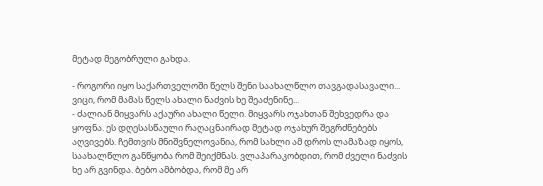მეტად მეგობრული გახდა.

- როგორი იყო საქართველოში წელს შენი საახალწლო თავგადასავალი... ვიცი, რომ მამას წელს ახალი ნაძვის ხე შეაძენინე...
- ძალიან მიყვარს აქაური ახალი წელი. მიყვარს ოჯახთან შეხვედრა და ყოფნა. ეს დღესასწაული რაღაცნაირად მეტად ოჯახურ შეგრძნებებს აღვივებს. ჩემთვის მნიშვნელოვანია, რომ სახლი ამ დროს ლამაზად იყოს, საახალწლო განწყობა რომ შეიქმნას. ვლაპარაკობდით, რომ ძველი ნაძვის ხე არ გვინდა. ბებო ამბობდა, რომ მე არ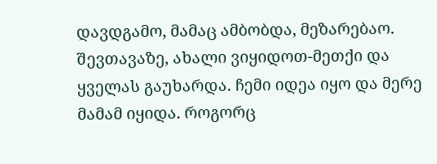დავდგამო, მამაც ამბობდა, მეზარებაო. შევთავაზე, ახალი ვიყიდოთ-მეთქი და ყველას გაუხარდა. ჩემი იდეა იყო და მერე მამამ იყიდა. როგორც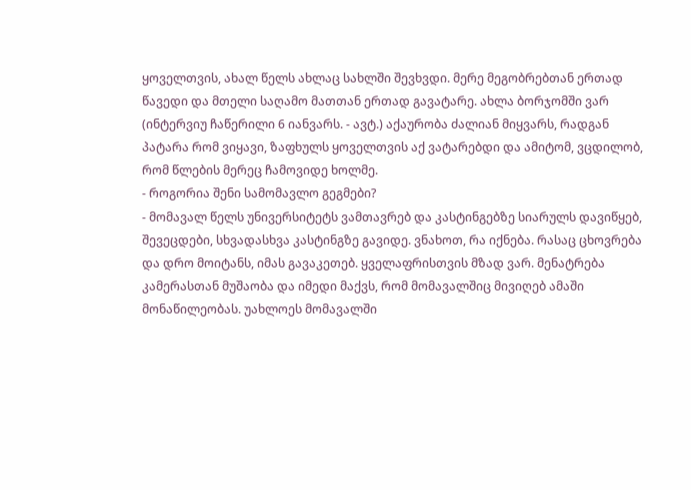ყოველთვის, ახალ წელს ახლაც სახლში შევხვდი. მერე მეგობრებთან ერთად წავედი და მთელი საღამო მათთან ერთად გავატარე. ახლა ბორჯომში ვარ (ინტერვიუ ჩაწერილი 6 იანვარს. - ავტ.) აქაურობა ძალიან მიყვარს, რადგან პატარა რომ ვიყავი, ზაფხულს ყოველთვის აქ ვატარებდი და ამიტომ, ვცდილობ, რომ წლების მერეც ჩამოვიდე ხოლმე.
- როგორია შენი სამომავლო გეგმები?
- მომავალ წელს უნივერსიტეტს ვამთავრებ და კასტინგებზე სიარულს დავიწყებ, შევეცდები, სხვადასხვა კასტინგზე გავიდე. ვნახოთ, რა იქნება. რასაც ცხოვრება და დრო მოიტანს, იმას გავაკეთებ. ყველაფრისთვის მზად ვარ. მენატრება კამერასთან მუშაობა და იმედი მაქვს, რომ მომავალშიც მივიღებ ამაში მონაწილეობას. უახლოეს მომავალში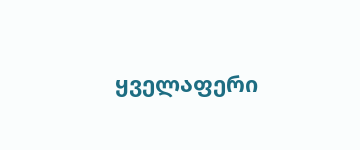ყველაფერი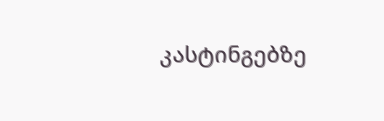კასტინგებზე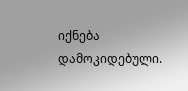იქნება დამოკიდებული.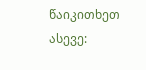წაიკითხეთ ასევე: